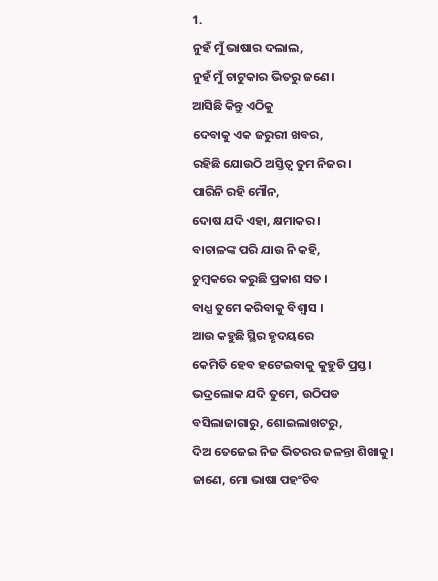1.
ନୁହଁ ମୁଁ ଭାଷାର ଦଲାଲ,
ନୁହଁ ମୁଁ ଚାଟୁକାର ଭିତରୁ ଜଣେ।
ଆସିଛି କିନ୍ତୁ ଏଠିକୁ
ଦେବାକୁ ଏକ ଜରୁରୀ ଖବର,
ରହିଛି ଯୋଉଠି ଅସ୍ତିତ୍ୱ ତୁମ ନିଜର।
ପାରିନି ରହି ମୌନ,
ଦୋଷ ଯଦି ଏହା, କ୍ଷମାକର।
ବାଚାଳଙ୍କ ପରି ଯାଉ ନି କହି,
ଚୁମ୍ୱକରେ କରୁଛି ପ୍ରକାଶ ସତ ।
ବାଧ୍ଯ ତୁମେ କରିବାକୁ ବିଶ୍ବାସ ।
ଆଉ କହୁଛି ସ୍ଥିର ହୃଦୟରେ
କେମିତି ହେବ ହଟେଇବାକୁ କୁହୁଡି ପ୍ରସ୍ତ।
ଭଦ୍ରଲୋକ ଯଦି ତୁମେ, ଉଠିପଡ
ବସିଲାଜାଗାରୁ, ଶୋଇଲାଖଟରୁ,
ଦିଅ ତେଜେଇ ନିଜ ଭିତରର ଜଳନ୍ତା ଶିଖାକୁ।
ଜାଣେ, ମୋ ଭାଷା ପହଂଚିବ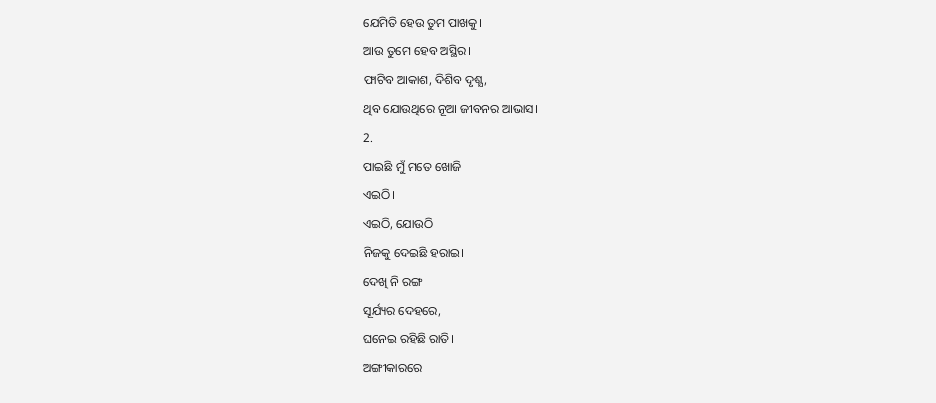ଯେମିତି ହେଉ ତୁମ ପାଖକୁ।
ଆଉ ତୁମେ ହେବ ଅସ୍ଥିର।
ଫାଟିବ ଆକାଶ, ଦିଶିବ ଦୃଶ୍ଯ,
ଥିବ ଯୋଉଥିରେ ନୂଆ ଜୀବନର ଆଭାସ।
2.
ପାଇଛି ମୁଁ ମତେ ଖୋଜି
ଏଇଠି।
ଏଇଠି, ଯୋଉଠି
ନିଜକୁ ଦେଇଛି ହରାଇ।
ଦେଖି ନି ରଙ୍ଗ
ସୂର୍ଯ୍ୟର ଦେହରେ,
ଘନେଇ ରହିଛି ରାତି।
ଅଙ୍ଗୀକାରରେ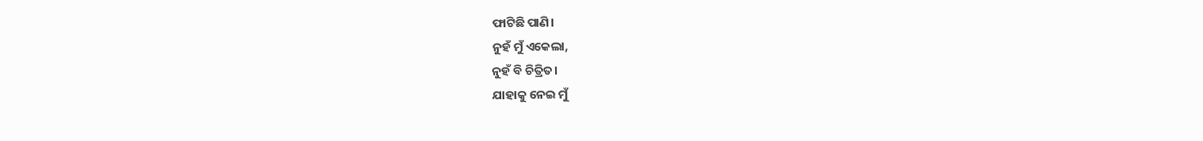ଫାଟିଛି ପାଣି।
ନୁହଁ ମୁଁ ଏକେଲା,
ନୁହଁ ବି ଚିତ୍ରିତ।
ଯାହାକୁ ନେଇ ମୁଁ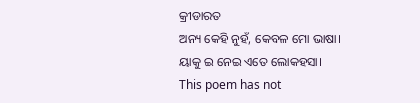କ୍ରୀଡାରତ
ଅନ୍ୟ କେହି ନୁହଁ, କେବଳ ମୋ ଭାଷା।
ୟାକୁ ଇ ନେଇ ଏତେ ଲୋକହସା।
This poem has not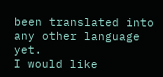been translated into any other language yet.
I would like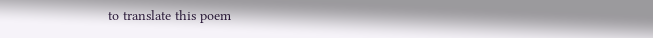to translate this poem